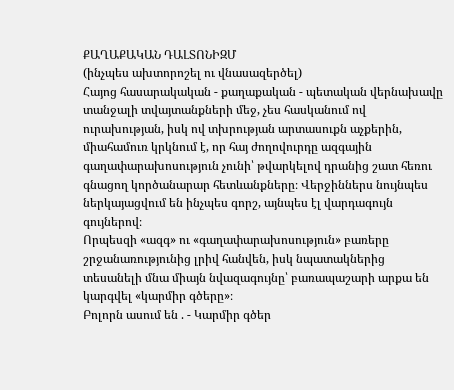ՔԱՂԱՔԱԿԱՆ ԴԱԼՏՈՆԻԶՄ
(ինչպես ախտորոշել ու վնասազերծել)
Հայոց հասարակական - քաղաքական - պետական վերնախավը տանջալի տվայտանքների մեջ, չես հասկանում ով ուրախության, իսկ ով տխրության արտասուքն աչքերին, միահամուռ կրկնում է, որ հայ ժողովուրդը ազգային գաղափարախոսություն չունի՝ թվարկելով դրանից շատ հեռու գնացող կործանարար հետևանքները։ Վերջիններս նույնպես ներկայացվում են ինչպես գորշ, այնպես էլ վարդագույն գույներով։
Որպեսզի «ազգ» ու «գաղափարախոսություն» բառերը շրջանառությունից լրիվ հանվեն, իսկ նպատակներից տեսանելի մնա միայն նվազագույնը՝ բառապաշարի արքա են կարգվել «կարմիր գծերը»։
Բոլորն ասում են . - Կարմիր գծեր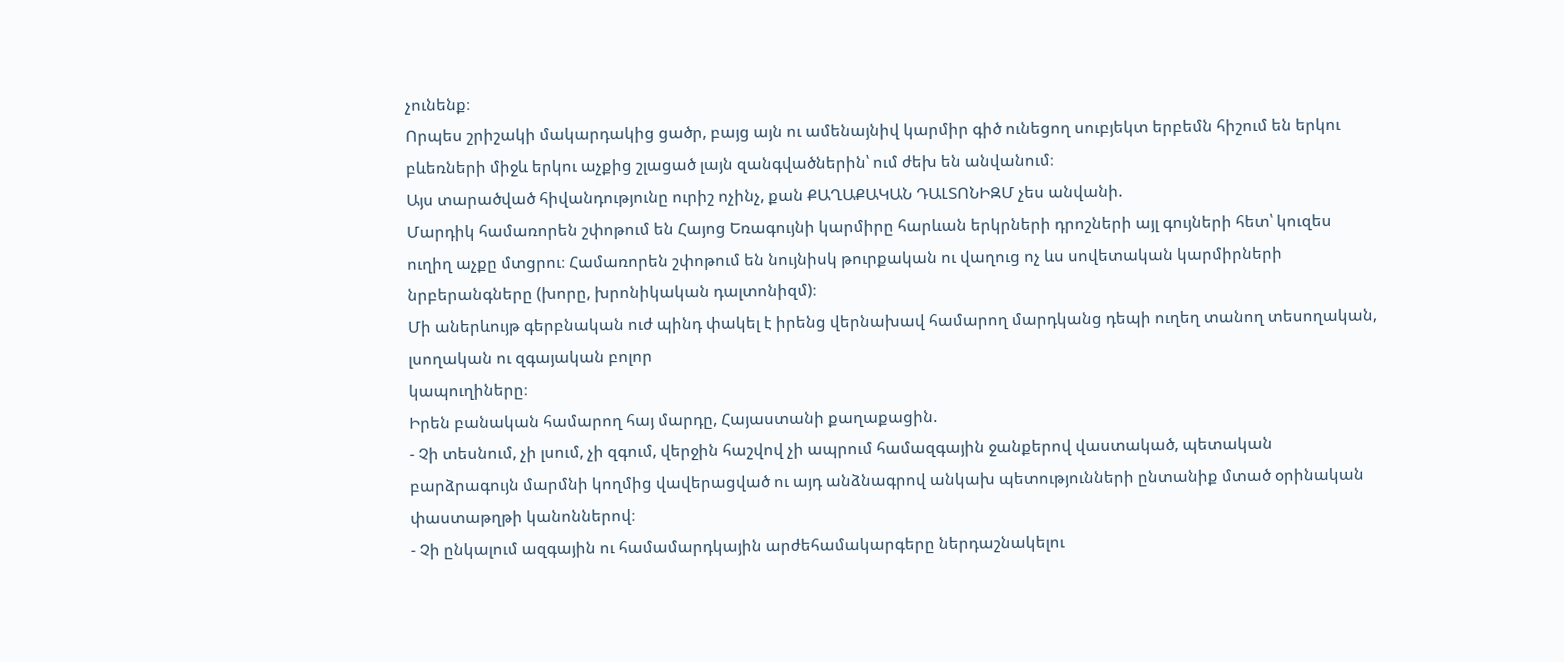չունենք։
Որպես շրիշակի մակարդակից ցածր, բայց այն ու ամենայնիվ կարմիր գիծ ունեցող սուբյեկտ երբեմն հիշում են երկու բևեռների միջև երկու աչքից շլացած լայն զանգվածներին՝ ում ժեխ են անվանում։
Այս տարածված հիվանդությունը ուրիշ ոչինչ, քան ՔԱՂԱՔԱԿԱՆ ԴԱԼՏՈՆԻԶՄ չես անվանի.
Մարդիկ համառորեն շփոթում են Հայոց Եռագույնի կարմիրը հարևան երկրների դրոշների այլ գույների հետ՝ կուզես ուղիղ աչքը մտցրու։ Համառորեն շփոթում են նույնիսկ թուրքական ու վաղուց ոչ ևս սովետական կարմիրների նրբերանգները (խորը, խրոնիկական դալտոնիզմ)։
Մի աներևույթ գերբնական ուժ պինդ փակել է իրենց վերնախավ համարող մարդկանց դեպի ուղեղ տանող տեսողական, լսողական ու զգայական բոլոր
կապուղիները։
Իրեն բանական համարող հայ մարդը, Հայաստանի քաղաքացին.
- Չի տեսնում, չի լսում, չի զգում, վերջին հաշվով չի ապրում համազգային ջանքերով վաստակած, պետական բարձրագույն մարմնի կողմից վավերացված ու այդ անձնագրով անկախ պետությունների ընտանիք մտած օրինական փաստաթղթի կանոններով։
- Չի ընկալում ազգային ու համամարդկային արժեհամակարգերը ներդաշնակելու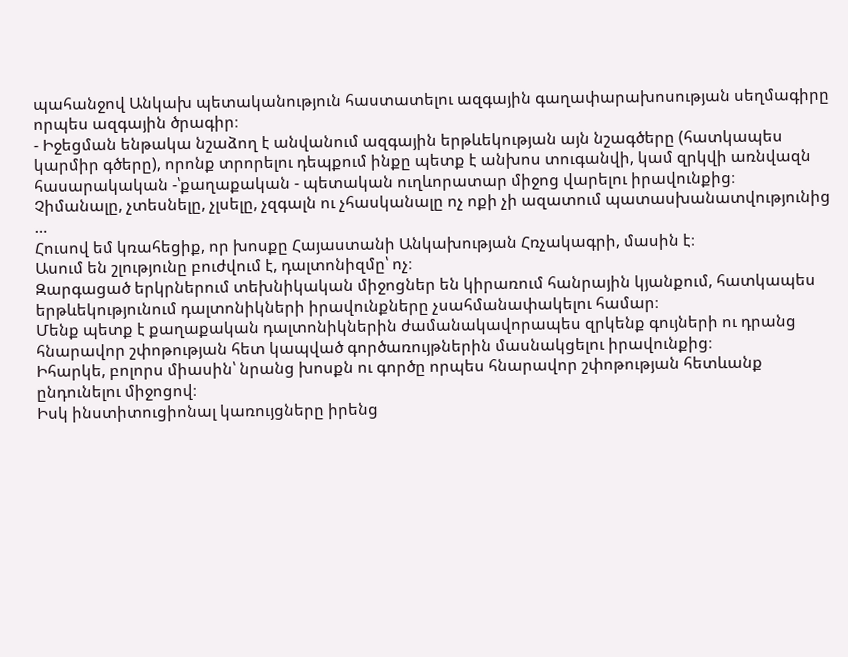պահանջով Անկախ պետականություն հաստատելու ազգային գաղափարախոսության սեղմագիրը որպես ազգային ծրագիր։
- Իջեցման ենթակա նշաձող է անվանում ազգային երթևեկության այն նշագծերը (հատկապես կարմիր գծերը), որոնք տրորելու դեպքում ինքը պետք է անխոս տուգանվի, կամ զրկվի առնվազն հասարակական -՝քաղաքական - պետական ուղևորատար միջոց վարելու իրավունքից։
Չիմանալը, չտեսնելը, չլսելը, չզգալն ու չհասկանալը ոչ ոքի չի ազատում պատասխանատվությունից …
Հուսով եմ կռահեցիք, որ խոսքը Հայաստանի Անկախության Հռչակագրի, մասին է։
Ասում են շլությունը բուժվում է, դալտոնիզմը՝ ոչ։
Զարգացած երկրներում տեխնիկական միջոցներ են կիրառում հանրային կյանքում, հատկապես երթևեկությունում դալտոնիկների իրավունքները չսահմանափակելու համար։
Մենք պետք է քաղաքական դալտոնիկներին ժամանակավորապես զրկենք գույների ու դրանց հնարավոր շփոթության հետ կապված գործառույթներին մասնակցելու իրավունքից։
Իհարկե, բոլորս միասին՝ նրանց խոսքն ու գործը որպես հնարավոր շփոթության հետևանք ընդունելու միջոցով։
Իսկ ինստիտուցիոնալ կառույցները իրենց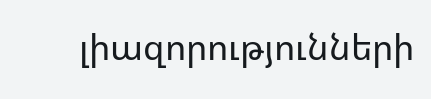լիազորությունների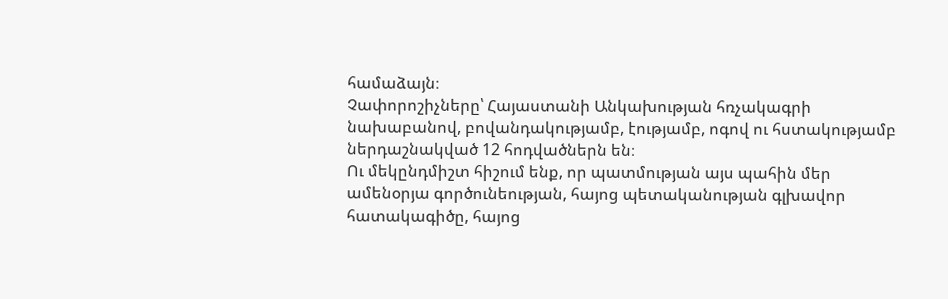համաձայն։
Չափորոշիչները՝ Հայաստանի Անկախության հռչակագրի նախաբանով, բովանդակությամբ, էությամբ, ոգով ու հստակությամբ ներդաշնակված 12 հոդվածներն են։
Ու մեկընդմիշտ հիշում ենք, որ պատմության այս պահին մեր ամենօրյա գործունեության, հայոց պետականության գլխավոր հատակագիծը, հայոց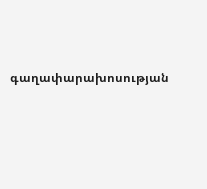գաղափարախոսության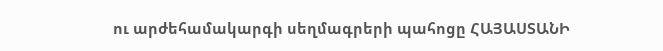ու արժեհամակարգի սեղմագրերի պահոցը ՀԱՅԱՍՏԱՆԻ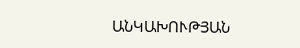ԱՆԿԱԽՈՒԹՅԱՆ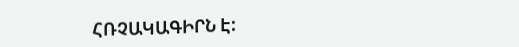ՀՌՉԱԿԱԳԻՐՆ Է: